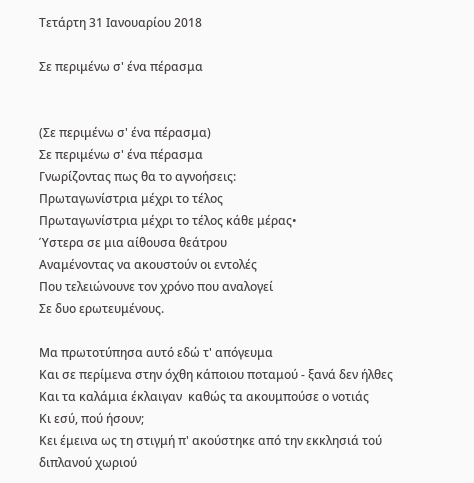Τετάρτη 31 Ιανουαρίου 2018

Σε περιμένω σ' ένα πέρασμα


(Σε περιμένω σ' ένα πέρασμα)
Σε περιμένω σ' ένα πέρασμα
Γνωρίζοντας πως θα το αγνοήσεις:
Πρωταγωνίστρια μέχρι το τέλος
Πρωταγωνίστρια μέχρι το τέλος κάθε μέρας•
Ύστερα σε μια αίθουσα θεάτρου
Αναμένοντας να ακουστούν οι εντολές
Που τελειώνουνε τον χρόνο που αναλογεί
Σε δυο ερωτευμένους.

Μα πρωτοτύπησα αυτό εδώ τ' απόγευμα
Και σε περίμενα στην όχθη κάποιου ποταμού - ξανά δεν ήλθες
Και τα καλάμια έκλαιγαν  καθώς τα ακουμπούσε ο νοτιάς
Κι εσύ, πού ήσουν;
Κει έμεινα ως τη στιγμή π' ακούστηκε από την εκκλησιά τού διπλανού χωριού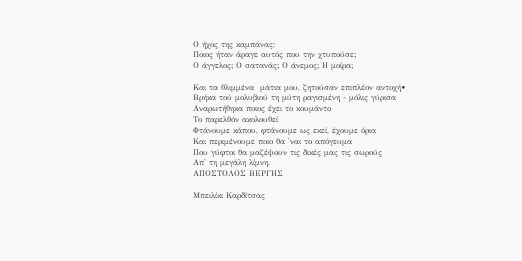Ο ήχος της καμπάνας:
Ποιος ήταν άραγε αυτός που την χτυπούσε;
Ο άγγελος; Ο σατανάς; Ο άνεμος; Η μοίρα;

Και τα θλιμμένα  μάτια μου, ζητούσαν επιπλέον αντοχή•
Βρήκα τού μολυβιού τη μύτη ραγισμένη - μόλις γύρισα
Αναρωτήθηκα ποιος έχει το κουμάντο
Το παρελθόν ακολουθεί
Φτάνουμε κάπου, φτάνουμε ως εκεί, έχουμε όρια
Και περιμένουμε ποιο θα 'ναι το απόγευμα
Που γύφτοι θα μαζέψουν τις δικές μας τις σωρούς
Απ' τη μεγάλη λίμνη.
ΑΠΟΣΤΟΛΟΣ ΒΕΡΓΗΣ

Μπειλίκι Καρδίτσας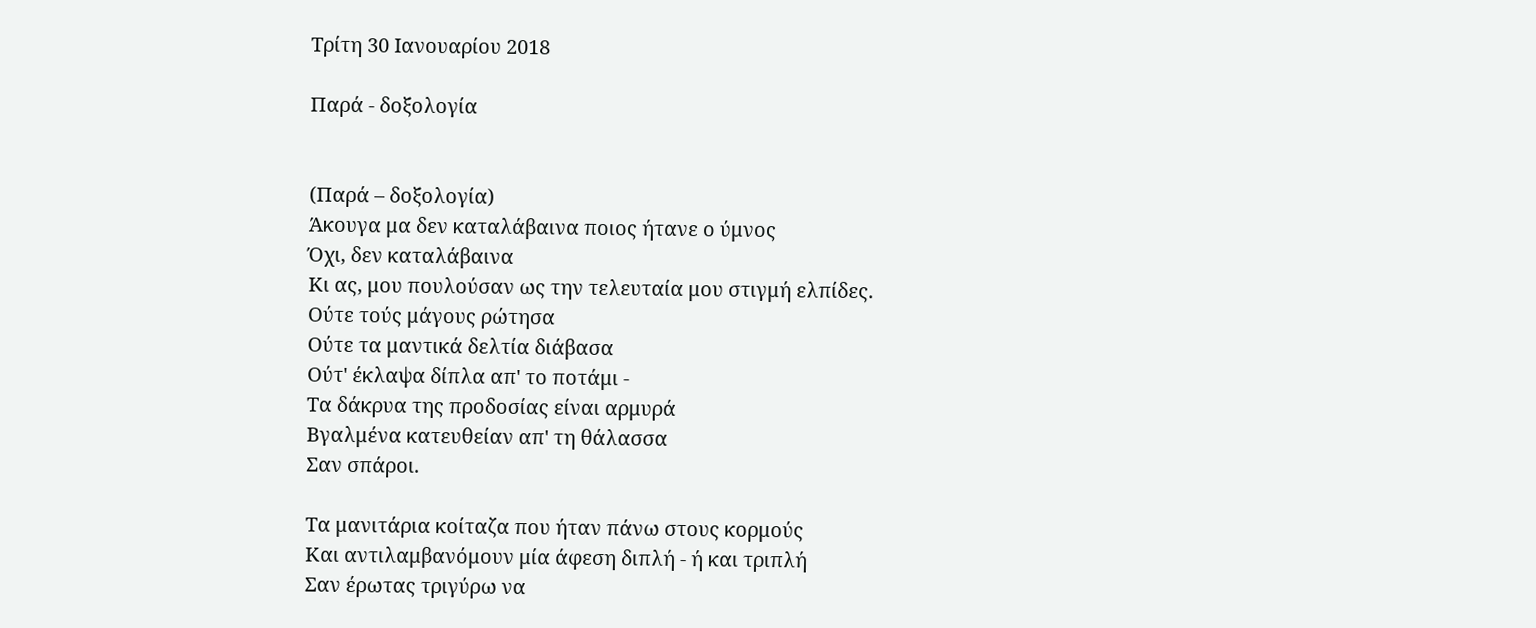Τρίτη 30 Ιανουαρίου 2018

Παρά - δοξολογία


(Παρά – δοξολογία)
Άκουγα μα δεν καταλάβαινα ποιος ήτανε ο ύμνος
Όχι, δεν καταλάβαινα
Κι ας, μου πουλούσαν ως την τελευταία μου στιγμή ελπίδες.
Ούτε τούς μάγους ρώτησα
Ούτε τα μαντικά δελτία διάβασα
Ούτ' έκλαψα δίπλα απ' το ποτάμι -
Τα δάκρυα της προδοσίας είναι αρμυρά
Βγαλμένα κατευθείαν απ' τη θάλασσα
Σαν σπάροι.

Τα μανιτάρια κοίταζα που ήταν πάνω στους κορμούς
Και αντιλαμβανόμουν μία άφεση διπλή - ή και τριπλή
Σαν έρωτας τριγύρω να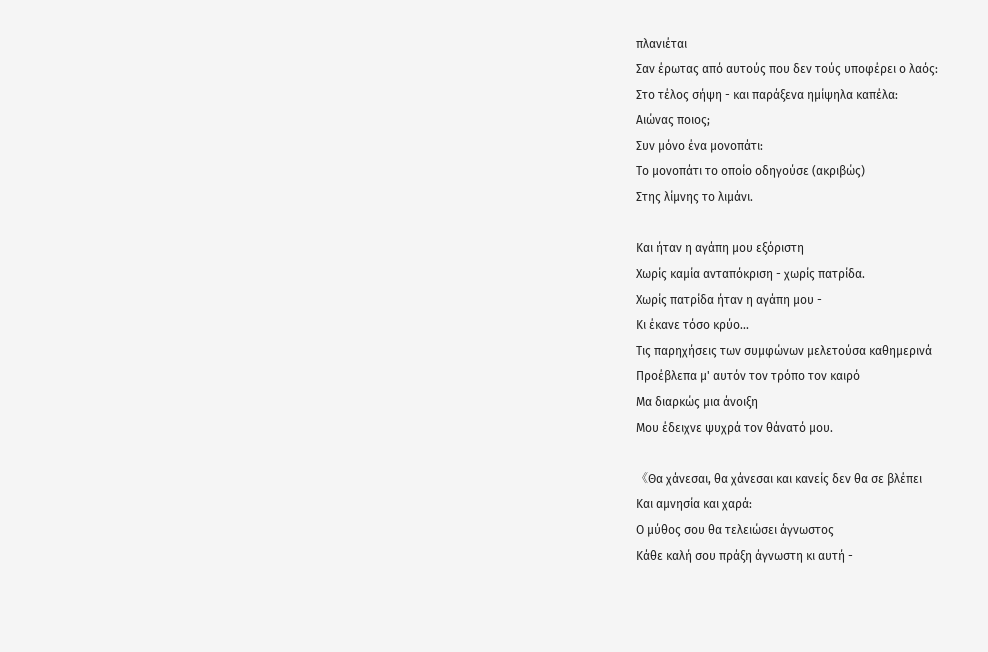πλανιέται
Σαν έρωτας από αυτούς που δεν τούς υποφέρει ο λαός:
Στο τέλος σήψη - και παράξενα ημίψηλα καπέλα:
Αιώνας ποιος;
Συν μόνο ένα μονοπάτι:
Το μονοπάτι το οποίο οδηγούσε (ακριβώς)
Στης λίμνης το λιμάνι.

Και ήταν η αγάπη μου εξόριστη
Χωρίς καμία ανταπόκριση - χωρίς πατρίδα.
Χωρίς πατρίδα ήταν η αγάπη μου -
Κι έκανε τόσο κρύο...
Τις παρηχήσεις των συμφώνων μελετούσα καθημερινά
Προέβλεπα μ' αυτόν τον τρόπο τον καιρό
Μα διαρκώς μια άνοιξη
Μου έδειχνε ψυχρά τον θάνατό μου.

《Θα χάνεσαι, θα χάνεσαι και κανείς δεν θα σε βλέπει
Και αμνησία και χαρά:
Ο μύθος σου θα τελειώσει άγνωστος
Κάθε καλή σου πράξη άγνωστη κι αυτή -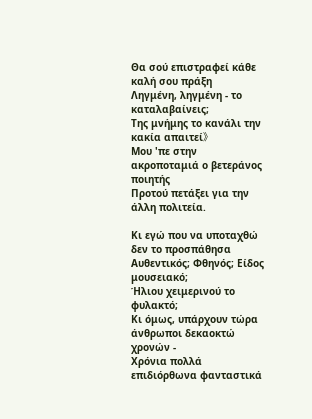Θα σού επιστραφεί κάθε καλή σου πράξη
Ληγμένη, ληγμένη - το καταλαβαίνεις;
Της μνήμης το κανάλι την κακία απαιτεί》
Μου 'πε στην ακροποταμιά ο βετεράνος ποιητής
Προτού πετάξει για την άλλη πολιτεία.

Κι εγώ που να υποταχθώ δεν το προσπάθησα
Αυθεντικός; Φθηνός; Είδος μουσειακό;
Ήλιου χειμερινού το φυλακτό;
Κι όμως, υπάρχουν τώρα άνθρωποι δεκαοκτώ χρονών -
Χρόνια πολλά επιδιόρθωνα φανταστικά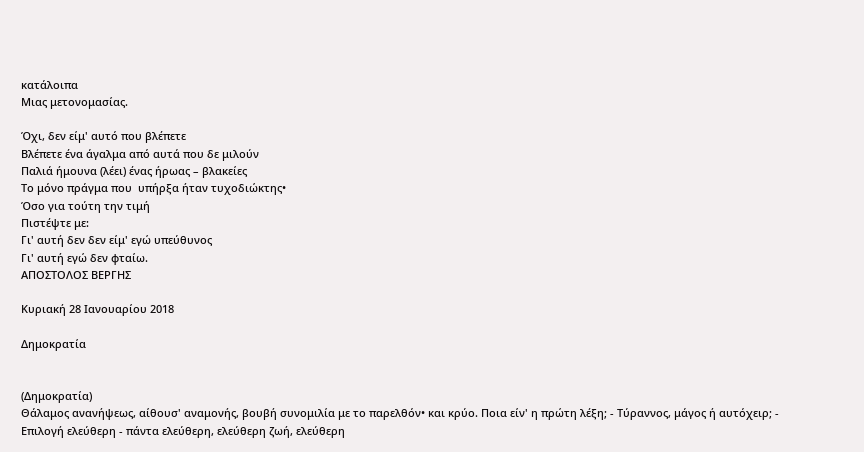κατάλοιπα
Μιας μετονομασίας.

Όχι, δεν είμ' αυτό που βλέπετε
Βλέπετε ένα άγαλμα από αυτά που δε μιλούν
Παλιά ήμουνα (λέει) ένας ήρωας – βλακείες
Το μόνο πράγμα που  υπήρξα ήταν τυχοδιώκτης•
Όσο για τούτη την τιμή
Πιστέψτε με:
Γι' αυτή δεν δεν είμ' εγώ υπεύθυνος
Γι' αυτή εγώ δεν φταίω.
ΑΠΟΣΤΟΛΟΣ ΒΕΡΓΗΣ

Κυριακή 28 Ιανουαρίου 2018

Δημοκρατία


(Δημοκρατία)
Θάλαμος ανανήψεως, αίθουσ' αναμονής, βουβή συνομιλία με το παρελθόν• και κρύο. Ποια είν' η πρώτη λέξη; - Τύραννος, μάγος ή αυτόχειρ; - Επιλογή ελεύθερη - πάντα ελεύθερη, ελεύθερη ζωή, ελεύθερη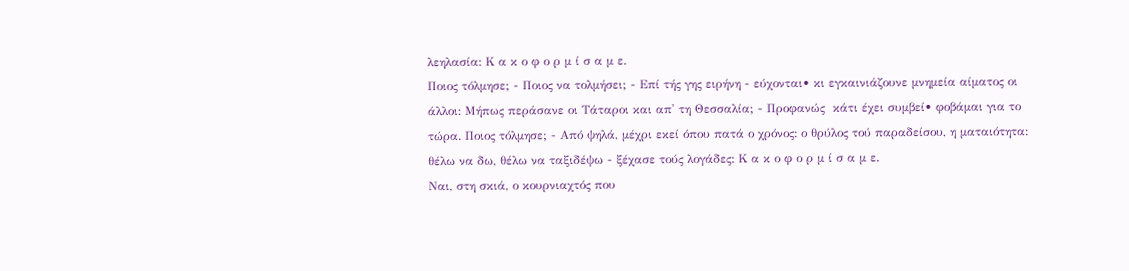λεηλασία: Κ α κ ο φ ο ρ μ ί σ α μ ε.
Ποιος τόλμησε; - Ποιος να τολμήσει; - Επί τής γης ειρήνη - εύχονται• κι εγκαινιάζουνε μνημεία αίματος οι άλλοι: Μήπως περάσανε οι Τάταροι και απ' τη Θεσσαλία; - Προφανώς  κάτι έχει συμβεί• φοβάμαι για το τώρα. Ποιος τόλμησε; - Από ψηλά, μέχρι εκεί όπου πατά ο χρόνος: ο θρύλος τού παραδείσου, η ματαιότητα: θέλω να δω, θέλω να ταξιδέψω - ξέχασε τούς λογάδες: Κ α κ ο φ ο ρ μ ί σ α μ ε.
Ναι, στη σκιά, ο κουρνιαχτός που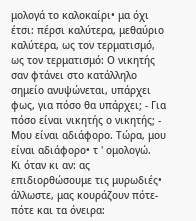μολογά το καλοκαίρι• μα όχι έτσι: πέρσι καλύτερα, μεθαύριο καλύτερα, ως τον τερματισμό, ως τον τερματισμό: Ο νικητής σαν φτάνει στο κατάλληλο σημείο ανυψώνεται, υπάρχει φως, για πόσο θα υπάρχει; - Για πόσο είναι νικητής ο νικητής; - Μου είναι αδιάφορο. Τώρα, μου είναι αδιάφορο• τ ' ομολογώ.
Κι όταν κι αν: ας επιδιορθώσουμε τις μυρωδιές• άλλωστε, μας κουράζουν πότε-πότε και τα όνειρα: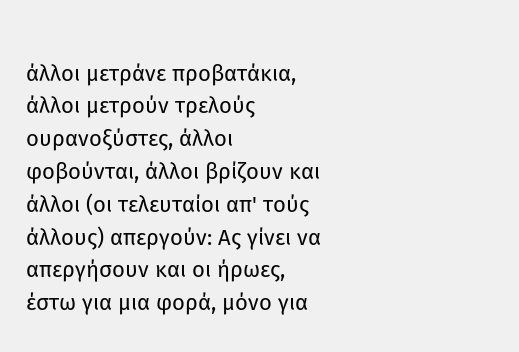άλλοι μετράνε προβατάκια, άλλοι μετρούν τρελούς ουρανοξύστες, άλλοι φοβούνται, άλλοι βρίζουν και άλλοι (οι τελευταίοι απ' τούς άλλους) απεργούν: Ας γίνει να απεργήσουν και οι ήρωες, έστω για μια φορά, μόνο για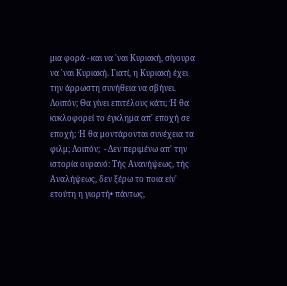μια φορά - και να 'ναι Κυριακή, σίγουρα να 'ναι Κυριακή. Γιατί, η Κυριακή έχει την άρρωστη συνήθεια να σβήνει.
Λοιπόν; Θα γίνει επιτέλους κάτι; Ή θα κυκλοφορεί το έγκλημα απ' εποχή σε εποχή; Ή θα μοντάρονται συνέχεια τα φιλμ; Λοιπόν;  - Δεν περιμένω απ' την ιστορία ουρανό: Τής Ανανήψεως, τής Αναλήψεως, δεν ξέρω το ποια είν' ετούτη η γιορτή• πάντως,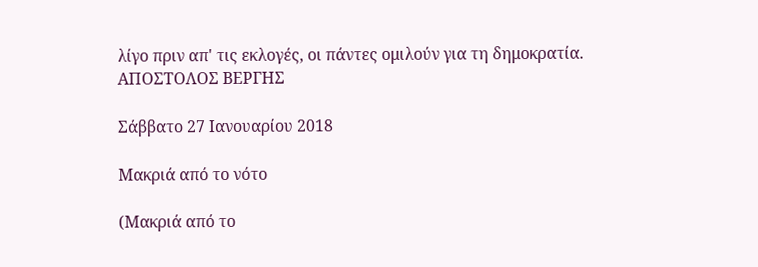λίγο πριν απ' τις εκλογές, οι πάντες ομιλούν για τη δημοκρατία.
ΑΠΟΣΤΟΛΟΣ ΒΕΡΓΗΣ

Σάββατο 27 Ιανουαρίου 2018

Μακριά από το νότο

(Μακριά από το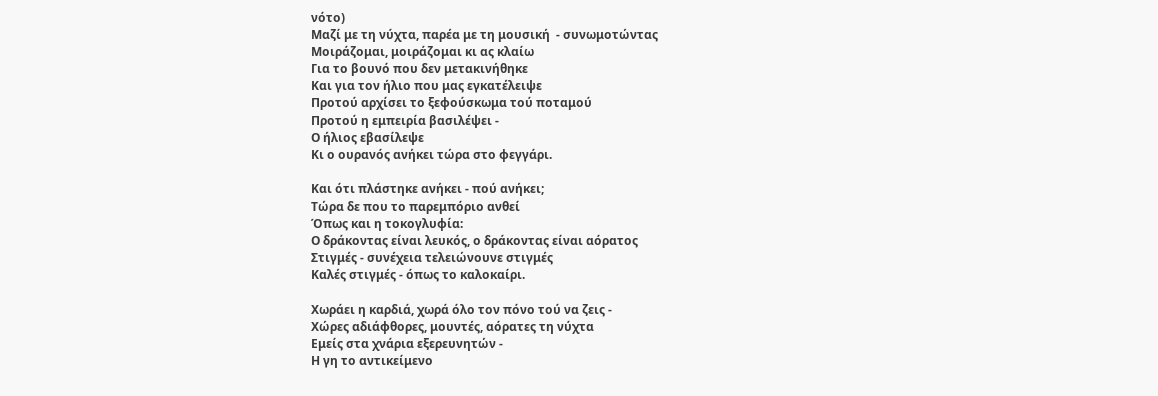νότο)
Μαζί με τη νύχτα, παρέα με τη μουσική  - συνωμοτώντας
Μοιράζομαι, μοιράζομαι κι ας κλαίω
Για το βουνό που δεν μετακινήθηκε
Και για τον ήλιο που μας εγκατέλειψε
Προτού αρχίσει το ξεφούσκωμα τού ποταμού
Προτού η εμπειρία βασιλέψει -
Ο ήλιος εβασίλεψε
Κι ο ουρανός ανήκει τώρα στο φεγγάρι.

Και ότι πλάστηκε ανήκει - πού ανήκει;
Τώρα δε που το παρεμπόριο ανθεί
Όπως και η τοκογλυφία:
Ο δράκοντας είναι λευκός, ο δράκοντας είναι αόρατος
Στιγμές - συνέχεια τελειώνουνε στιγμές
Καλές στιγμές - όπως το καλοκαίρι.

Χωράει η καρδιά, χωρά όλο τον πόνο τού να ζεις -
Χώρες αδιάφθορες, μουντές, αόρατες τη νύχτα
Εμείς στα χνάρια εξερευνητών -
Η γη το αντικείμενο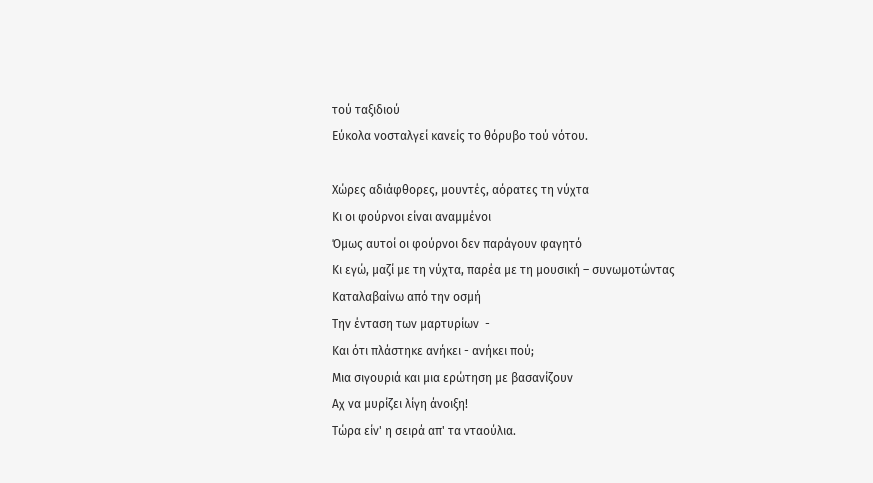τού ταξιδιού
Εύκολα νοσταλγεί κανείς το θόρυβο τού νότου.

Χώρες αδιάφθορες, μουντές, αόρατες τη νύχτα
Κι οι φούρνοι είναι αναμμένοι
Όμως αυτοί οι φούρνοι δεν παράγουν φαγητό
Κι εγώ, μαζί με τη νύχτα, παρέα με τη μουσική – συνωμοτώντας
Καταλαβαίνω από την οσμή
Την ένταση των μαρτυρίων  -
Και ότι πλάστηκε ανήκει - ανήκει πού;
Μια σιγουριά και μια ερώτηση με βασανίζουν
Αχ να μυρίζει λίγη άνοιξη!
Τώρα είν' η σειρά απ' τα νταούλια.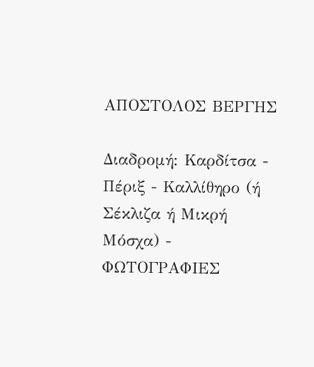ΑΠΟΣΤΟΛΟΣ ΒΕΡΓΗΣ

Διαδρομή: Καρδίτσα - Πέριξ - Καλλίθηρο (ή Σέκλιζα ή Μικρή Μόσχα) - ΦΩΤΟΓΡΑΦΙΕΣ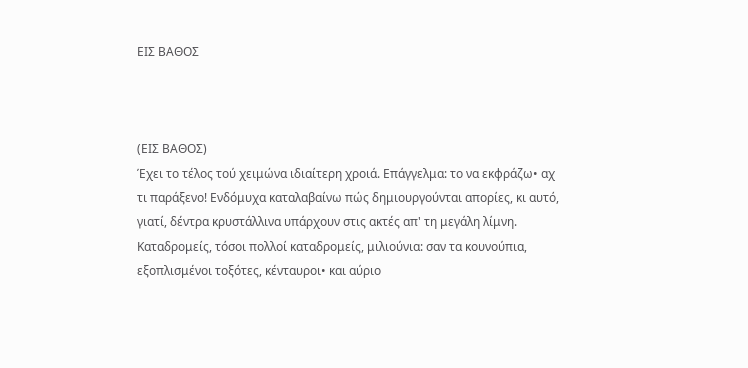ΕΙΣ ΒΑΘΟΣ



(ΕΙΣ ΒΑΘΟΣ)
Έχει το τέλος τού χειμώνα ιδιαίτερη χροιά. Επάγγελμα: το να εκφράζω• αχ τι παράξενο! Ενδόμυχα καταλαβαίνω πώς δημιουργούνται απορίες, κι αυτό, γιατί, δέντρα κρυστάλλινα υπάρχουν στις ακτές απ' τη μεγάλη λίμνη. Καταδρομείς, τόσοι πολλοί καταδρομείς, μιλιούνια: σαν τα κουνούπια, εξοπλισμένοι τοξότες, κένταυροι• και αύριο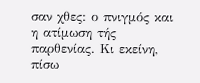σαν χθες: ο πνιγμός και η ατίμωση τής παρθενίας. Κι εκείνη, πίσω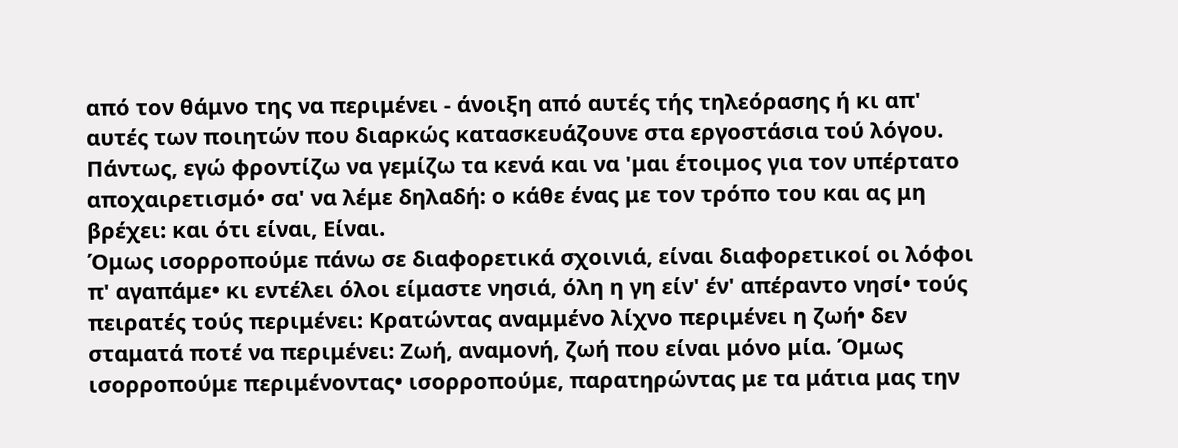από τον θάμνο της να περιμένει - άνοιξη από αυτές τής τηλεόρασης ή κι απ' αυτές των ποιητών που διαρκώς κατασκευάζουνε στα εργοστάσια τού λόγου. Πάντως, εγώ φροντίζω να γεμίζω τα κενά και να 'μαι έτοιμος για τον υπέρτατο αποχαιρετισμό• σα' να λέμε δηλαδή: ο κάθε ένας με τον τρόπο του και ας μη βρέχει: και ότι είναι, Είναι.
Όμως ισορροπούμε πάνω σε διαφορετικά σχοινιά, είναι διαφορετικοί οι λόφοι π' αγαπάμε• κι εντέλει όλοι είμαστε νησιά, όλη η γη είν' έν' απέραντο νησί• τούς πειρατές τούς περιμένει: Κρατώντας αναμμένο λίχνο περιμένει η ζωή• δεν σταματά ποτέ να περιμένει: Ζωή, αναμονή, ζωή που είναι μόνο μία. Όμως ισορροπούμε περιμένοντας• ισορροπούμε, παρατηρώντας με τα μάτια μας την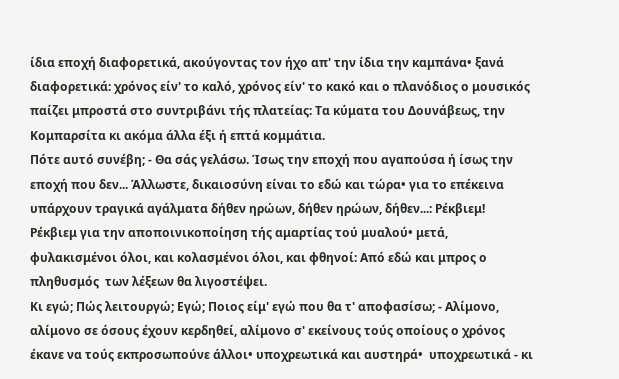ίδια εποχή διαφορετικά, ακούγοντας τον ήχο απ' την ίδια την καμπάνα• ξανά διαφορετικά: χρόνος είν' το καλό, χρόνος είν' το κακό και ο πλανόδιος ο μουσικός παίζει μπροστά στο συντριβάνι τής πλατείας: Τα κύματα του Δουνάβεως, την Κομπαρσίτα κι ακόμα άλλα έξι ή επτά κομμάτια.
Πότε αυτό συνέβη; - Θα σάς γελάσω. Ίσως την εποχή που αγαπούσα ή ίσως την εποχή που δεν... Άλλωστε, δικαιοσύνη είναι το εδώ και τώρα• για το επέκεινα υπάρχουν τραγικά αγάλματα δήθεν ηρώων, δήθεν ηρώων, δήθεν...: Ρέκβιεμ! Ρέκβιεμ για την αποποινικοποίηση τής αμαρτίας τού μυαλού• μετά, φυλακισμένοι όλοι, και κολασμένοι όλοι, και φθηνοί: Από εδώ και μπρος ο πληθυσμός  των λέξεων θα λιγοστέψει.
Κι εγώ; Πώς λειτουργώ; Εγώ; Ποιος είμ' εγώ που θα τ' αποφασίσω; - Αλίμονο, αλίμονο σε όσους έχουν κερδηθεί, αλίμονο σ' εκείνους τούς οποίους ο χρόνος έκανε να τούς εκπροσωπούνε άλλοι• υποχρεωτικά και αυστηρά•  υποχρεωτικά - κι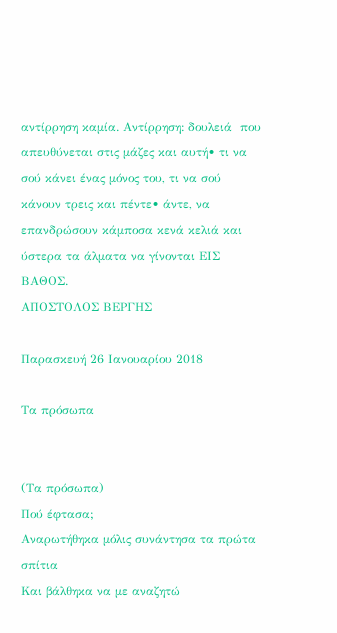αντίρρηση καμία. Αντίρρηση: δουλειά  που απευθύνεται στις μάζες και αυτή• τι να σού κάνει ένας μόνος του, τι να σού κάνουν τρεις και πέντε• άντε, να επανδρώσουν κάμποσα κενά κελιά και ύστερα τα άλματα να γίνονται ΕΙΣ ΒΑΘΟΣ.
ΑΠΟΣΤΟΛΟΣ ΒΕΡΓΗΣ

Παρασκευή 26 Ιανουαρίου 2018

Τα πρόσωπα


(Τα πρόσωπα)
Πού έφτασα;
Αναρωτήθηκα μόλις συνάντησα τα πρώτα σπίτια
Και βάλθηκα να με αναζητώ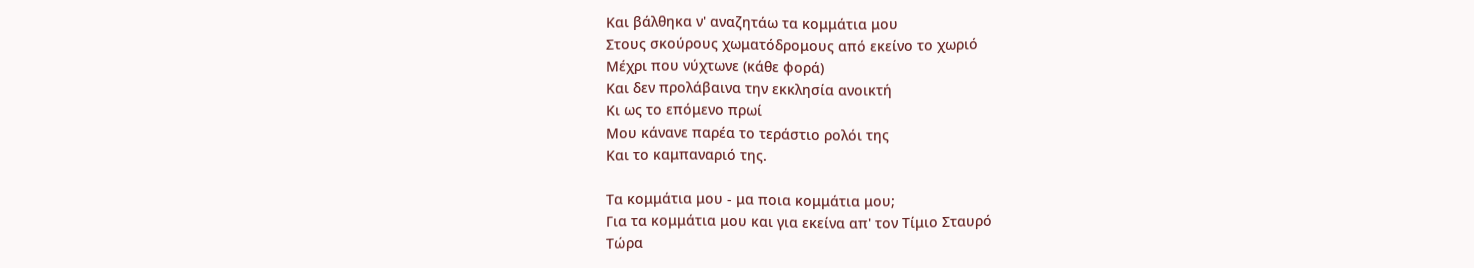Και βάλθηκα ν' αναζητάω τα κομμάτια μου
Στους σκούρους χωματόδρομους από εκείνο το χωριό
Μέχρι που νύχτωνε (κάθε φορά)
Και δεν προλάβαινα την εκκλησία ανοικτή
Κι ως το επόμενο πρωί
Μου κάνανε παρέα το τεράστιο ρολόι της
Και το καμπαναριό της.

Τα κομμάτια μου - μα ποια κομμάτια μου;
Για τα κομμάτια μου και για εκείνα απ' τον Τίμιο Σταυρό
Τώρα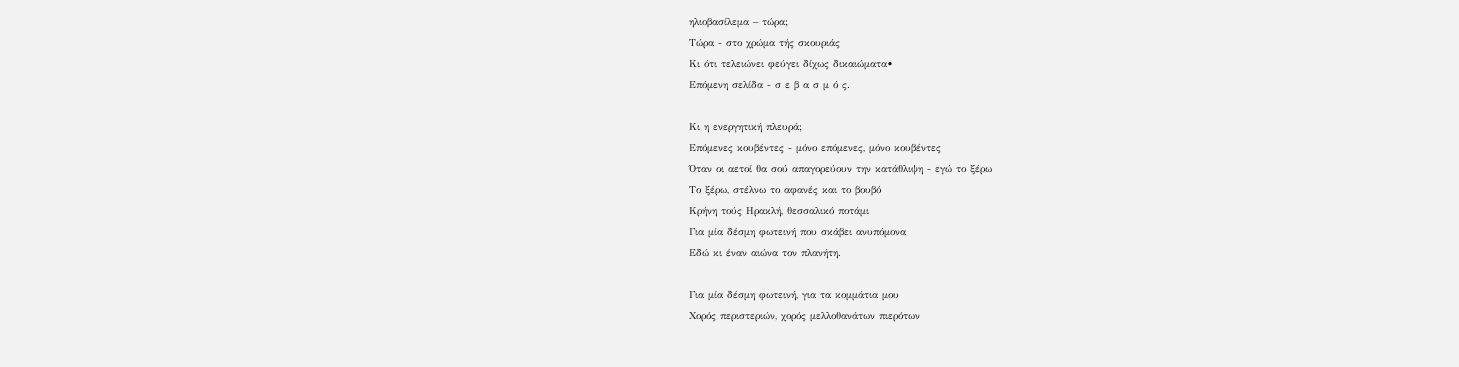ηλιοβασίλεμα – τώρα;
Τώρα - στο χρώμα τής σκουριάς
Κι ότι τελειώνει φεύγει δίχως δικαιώματα•
Επόμενη σελίδα - σ ε β α σ μ ό ς.

Κι η ενεργητική πλευρά;
Επόμενες κουβέντες - μόνο επόμενες, μόνο κουβέντες
Όταν οι αετοί θα σού απαγορεύουν την κατάθλιψη - εγώ το ξέρω
Το ξέρω, στέλνω το αφανές και το βουβό
Κρήνη τούς Ηρακλή, θεσσαλικό ποτάμι
Για μία δέσμη φωτεινή που σκάβει ανυπόμονα
Εδώ κι έναν αιώνα τον πλανήτη.

Για μία δέσμη φωτεινή, για τα κομμάτια μου
Χορός περιστεριών, χορός μελλοθανάτων πιερότων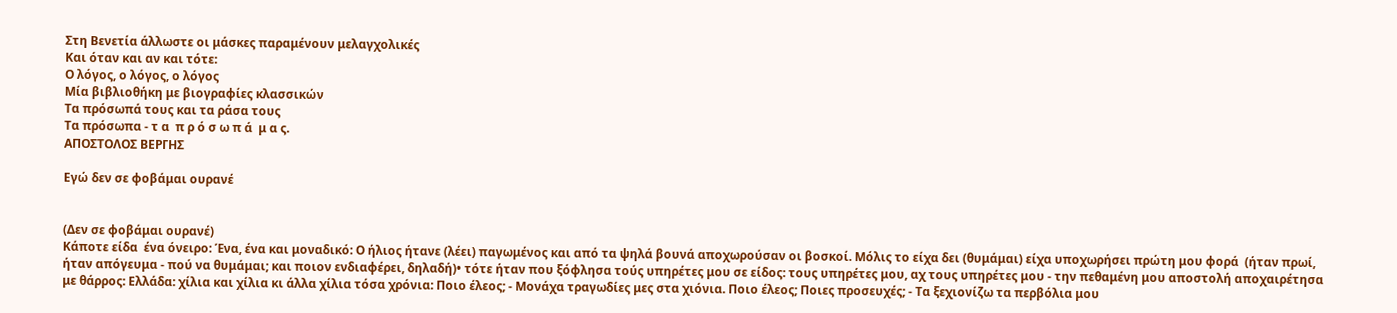Στη Βενετία άλλωστε οι μάσκες παραμένουν μελαγχολικές
Και όταν και αν και τότε:
Ο λόγος, ο λόγος, ο λόγος
Μία βιβλιοθήκη με βιογραφίες κλασσικών
Τα πρόσωπά τους και τα ράσα τους
Τα πρόσωπα - τ α  π ρ ό σ ω π ά  μ α ς.
ΑΠΟΣΤΟΛΟΣ ΒΕΡΓΗΣ

Εγώ δεν σε φοβάμαι ουρανέ


(Δεν σε φοβάμαι ουρανέ)
Κάποτε είδα  ένα όνειρο: Ένα, ένα και μοναδικό: Ο ήλιος ήτανε (λέει) παγωμένος και από τα ψηλά βουνά αποχωρούσαν οι βοσκοί. Μόλις το είχα δει (θυμάμαι) είχα υποχωρήσει πρώτη μου φορά  (ήταν πρωί, ήταν απόγευμα - πού να θυμάμαι; και ποιον ενδιαφέρει, δηλαδή)• τότε ήταν που ξόφλησα τούς υπηρέτες μου σε είδος: τους υπηρέτες μου, αχ τους υπηρέτες μου - την πεθαμένη μου αποστολή αποχαιρέτησα με θάρρος: Ελλάδα: χίλια και χίλια κι άλλα χίλια τόσα χρόνια: Ποιο έλεος; - Μονάχα τραγωδίες μες στα χιόνια. Ποιο έλεος; Ποιες προσευχές; - Τα ξεχιονίζω τα περβόλια μου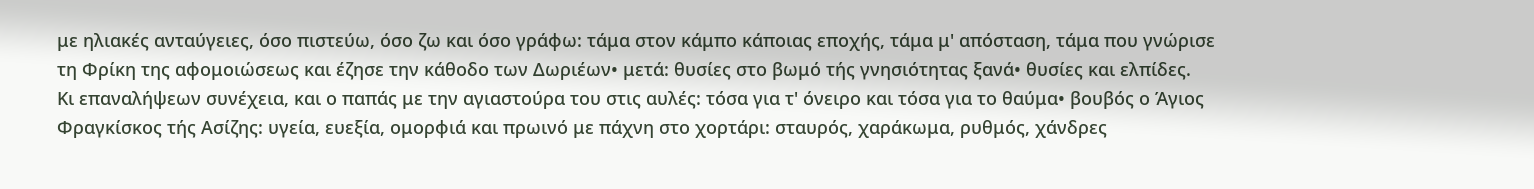με ηλιακές ανταύγειες, όσο πιστεύω, όσο ζω και όσο γράφω: τάμα στον κάμπο κάποιας εποχής, τάμα μ' απόσταση, τάμα που γνώρισε τη Φρίκη της αφομοιώσεως και έζησε την κάθοδο των Δωριέων• μετά: θυσίες στο βωμό τής γνησιότητας ξανά• θυσίες και ελπίδες.
Κι επαναλήψεων συνέχεια, και ο παπάς με την αγιαστούρα του στις αυλές: τόσα για τ' όνειρο και τόσα για το θαύμα• βουβός ο Άγιος Φραγκίσκος τής Ασίζης: υγεία, ευεξία, ομορφιά και πρωινό με πάχνη στο χορτάρι: σταυρός, χαράκωμα, ρυθμός, χάνδρες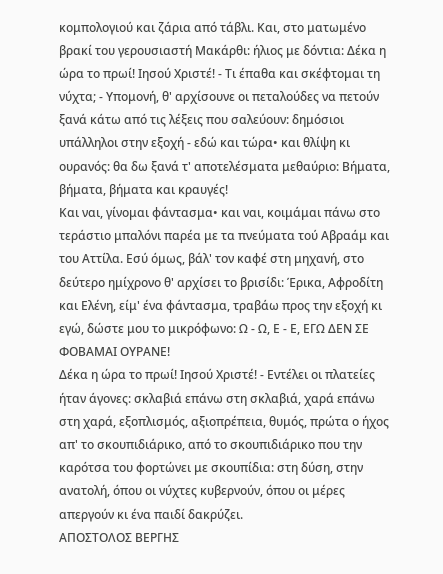κομπολογιού και ζάρια από τάβλι. Και, στο ματωμένο βρακί του γερουσιαστή Μακάρθι: ήλιος με δόντια: Δέκα η ώρα το πρωί! Ιησού Χριστέ! - Τι έπαθα και σκέφτομαι τη νύχτα; - Υπομονή, θ' αρχίσουνε οι πεταλούδες να πετούν ξανά κάτω από τις λέξεις που σαλεύουν: δημόσιοι υπάλληλοι στην εξοχή - εδώ και τώρα• και θλίψη κι ουρανός: θα δω ξανά τ' αποτελέσματα μεθαύριο: Βήματα, βήματα, βήματα και κραυγές!
Και ναι, γίνομαι φάντασμα• και ναι, κοιμάμαι πάνω στο τεράστιο μπαλόνι παρέα με τα πνεύματα τού Αβραάμ και του Αττίλα. Εσύ όμως, βάλ' τον καφέ στη μηχανή, στο δεύτερο ημίχρονο θ' αρχίσει το βρισίδι: Έρικα, Αφροδίτη και Ελένη, είμ' ένα φάντασμα, τραβάω προς την εξοχή κι εγώ, δώστε μου το μικρόφωνο: Ω - Ω, Ε - Ε, ΕΓΩ ΔΕΝ ΣΕ ΦΟΒΑΜΑΙ ΟΥΡΑΝΕ!
Δέκα η ώρα το πρωί! Ιησού Χριστέ! - Εντέλει οι πλατείες ήταν άγονες: σκλαβιά επάνω στη σκλαβιά, χαρά επάνω στη χαρά, εξοπλισμός, αξιοπρέπεια, θυμός, πρώτα ο ήχος απ' το σκουπιδιάρικο, από το σκουπιδιάρικο που την καρότσα του φορτώνει με σκουπίδια: στη δύση, στην ανατολή, όπου οι νύχτες κυβερνούν, όπου οι μέρες απεργούν κι ένα παιδί δακρύζει.
ΑΠΟΣΤΟΛΟΣ ΒΕΡΓΗΣ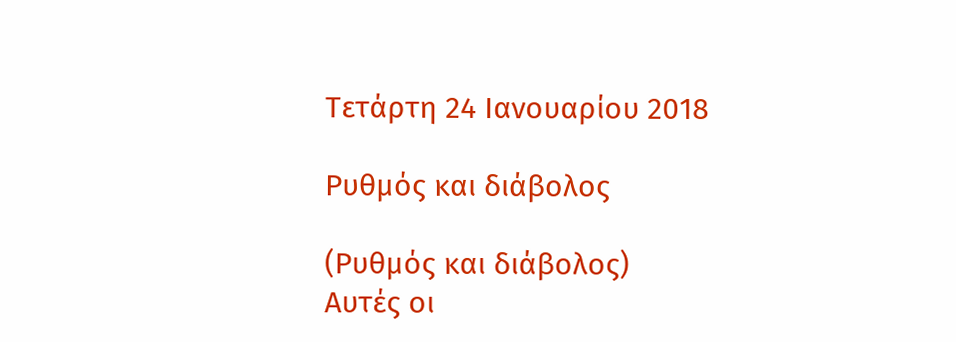Τετάρτη 24 Ιανουαρίου 2018

Ρυθμός και διάβολος

(Ρυθμός και διάβολος)
Αυτές οι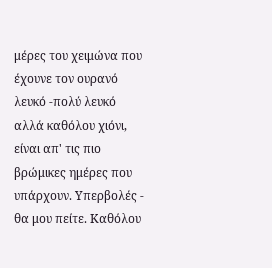μέρες του χειμώνα που έχουνε τον ουρανό λευκό -πολύ λευκό αλλά καθόλου χιόνι, είναι απ' τις πιο βρώμικες ημέρες που υπάρχουν. Υπερβολές - θα μου πείτε. Καθόλου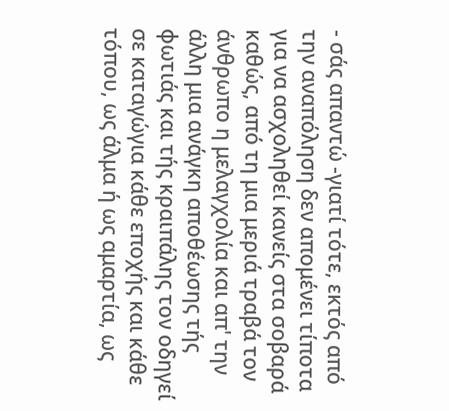- σάς απαντώ -γιατί τότε, εκτός από την αναπόληση δεν απομένει τίποτα για να ασχοληθεί κανείς στα σοβαρά καθώς, από τη μια μεριά τραβά τον άνθρωπο η μελαγχολία και απ' την άλλη μια ανάγκη αποθέωσης τής φωτιάς και τής κραιπάλης τον οδηγεί σε καταγώγια κάθε εποχής και κάθε τόπου, ως άλμα ή ως αμαρτία, ως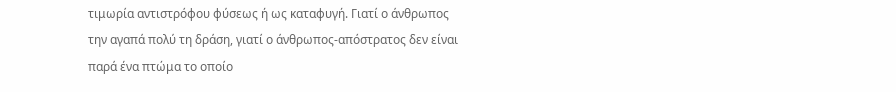τιμωρία αντιστρόφου φύσεως ή ως καταφυγή. Γιατί ο άνθρωπος την αγαπά πολύ τη δράση, γιατί ο άνθρωπος-απόστρατος δεν είναι παρά ένα πτώμα το οποίο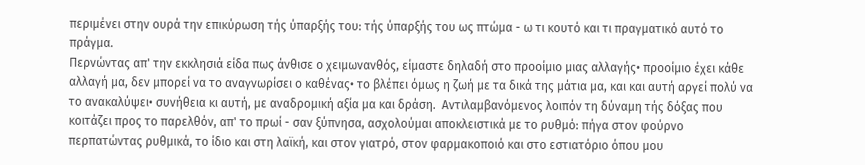περιμένει στην ουρά την επικύρωση τής ύπαρξής του: τής ύπαρξής του ως πτώμα - ω τι κουτό και τι πραγματικό αυτό το πράγμα.
Περνώντας απ' την εκκλησιά είδα πως άνθισε ο χειμωνανθός, είμαστε δηλαδή στο προοίμιο μιας αλλαγής• προοίμιο έχει κάθε αλλαγή μα, δεν μπορεί να το αναγνωρίσει ο καθένας• το βλέπει όμως η ζωή με τα δικά της μάτια μα, και και αυτή αργεί πολύ να το ανακαλύψει• συνήθεια κι αυτή, με αναδρομική αξία μα και δράση.  Αντιλαμβανόμενος λοιπόν τη δύναμη τής δόξας που κοιτάζει προς το παρελθόν, απ' το πρωί - σαν ξύπνησα, ασχολούμαι αποκλειστικά με το ρυθμό: πήγα στον φούρνο περπατώντας ρυθμικά, το ίδιο και στη λαϊκή, και στον γιατρό, στον φαρμακοποιό και στο εστιατόριο όπου μου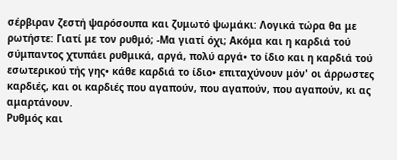σέρβιραν ζεστή ψαρόσουπα και ζυμωτό ψωμάκι: Λογικά τώρα θα με ρωτήστε: Γιατί με τον ρυθμό; -Μα γιατί όχι; Ακόμα και η καρδιά τού σύμπαντος χτυπάει ρυθμικά, αργά, πολύ αργά• το ίδιο και η καρδιά τού εσωτερικού τής γης• κάθε καρδιά το ίδιο• επιταχύνουν μόν' οι άρρωστες καρδιές, και οι καρδιές που αγαπούν, που αγαπούν, που αγαπούν, κι ας αμαρτάνουν.
Ρυθμός και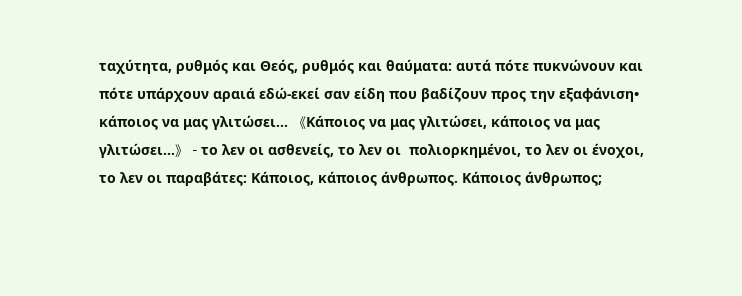ταχύτητα, ρυθμός και Θεός, ρυθμός και θαύματα: αυτά πότε πυκνώνουν και πότε υπάρχουν αραιά εδώ-εκεί σαν είδη που βαδίζουν προς την εξαφάνιση• κάποιος να μας γλιτώσει... 《Κάποιος να μας γλιτώσει, κάποιος να μας γλιτώσει...》 - το λεν οι ασθενείς, το λεν οι  πολιορκημένοι, το λεν οι ένοχοι, το λεν οι παραβάτες: Κάποιος, κάποιος άνθρωπος. Κάποιος άνθρωπος;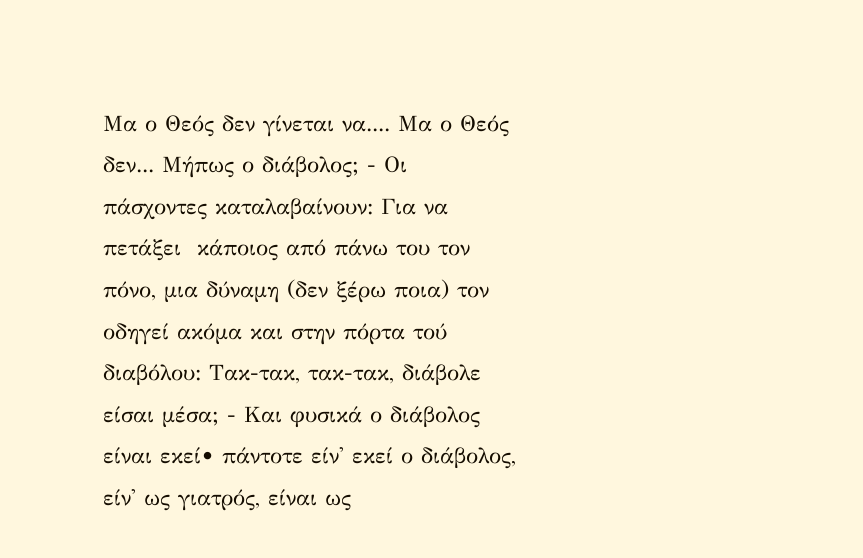Μα ο Θεός δεν γίνεται να.... Μα ο Θεός δεν... Μήπως ο διάβολος; - Οι πάσχοντες καταλαβαίνουν: Για να πετάξει  κάποιος από πάνω του τον πόνο, μια δύναμη (δεν ξέρω ποια) τον οδηγεί ακόμα και στην πόρτα τού διαβόλου: Τακ-τακ, τακ-τακ, διάβολε είσαι μέσα; - Και φυσικά ο διάβολος είναι εκεί• πάντοτε είν' εκεί ο διάβολος, είν' ως γιατρός, είναι ως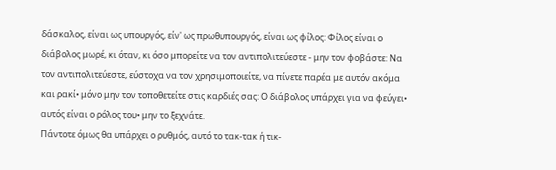δάσκαλος, είναι ως υπουργός, είν' ως πρωθυπουργός, είναι ως φίλος: Φίλος είναι ο διάβολος μωρέ, κι όταν, κι όσο μπορείτε να τον αντιπολιτεύεστε - μην τον φοβάστε: Να τον αντιπολιτεύεστε, εύστοχα να τον χρησιμοποιείτε, να πίνετε παρέα με αυτόν ακόμα και ρακί• μόνο μην τον τοποθετείτε στις καρδιές σας: Ο διάβολος υπάρχει για να φεύγει• αυτός είναι ο ρόλος του• μην το ξεχνάτε.
Πάντοτε όμως θα υπάρχει ο ρυθμός, αυτό το τακ-τακ ή τικ-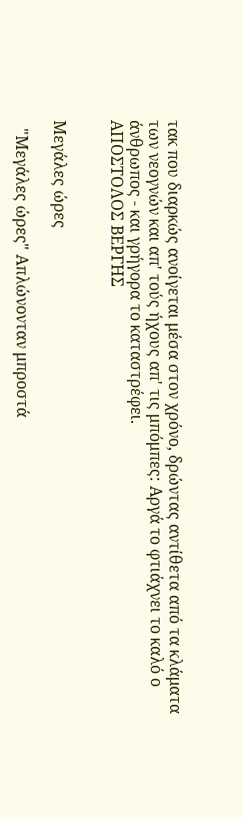τακ που διαρκώς ανοίγεται μέσα στον χρόνο, δρώντας αντίθετα από τα κλάματα των νεογνών και απ' τούς ήχους απ' τις μπόμπες: Αργά το φτιάχνει το καλό ο άνθρωπος - και γρήγορα το καταστρέφει.
ΑΠΟΣΤΟΛΟΣ ΒΕΡΓΗΣ


Μεγάλες ώρες

  "Μεγάλες ώρες" Απλώνονταν μπροστά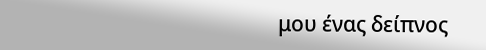μου ένας δείπνος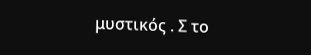μυστικός . Σ το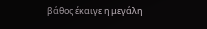βάθος έκαιγε η μεγάλη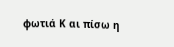φωτιά Κ αι πίσω η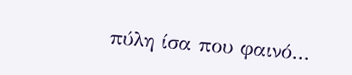πύλη ίσα που φαινό...